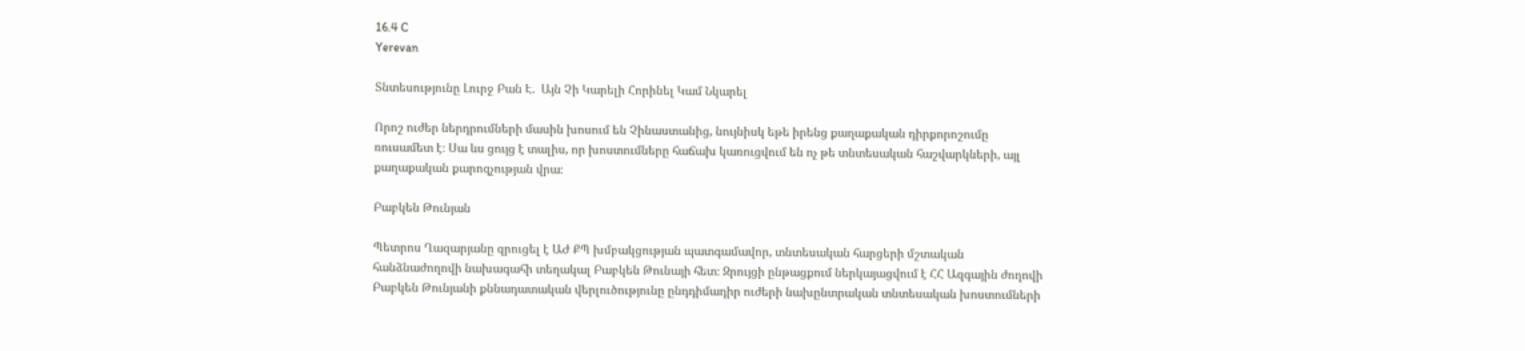16.4 C
Yerevan

Տնտեսությունը Լուրջ Բան Է.  Այն Չի Կարելի Հորինել Կամ Նկարել

Որոշ ուժեր ներդրումների մասին խոսում են Չինաստանից, նույնիսկ եթե իրենց քաղաքական դիրքորոշումը ռուսամետ է։ Սա ևս ցույց է տալիս, որ խոստումները հաճախ կառուցվում են ոչ թե տնտեսական հաշվարկների, այլ քաղաքական քարոզչության վրա։

Բաբկեն Թունյան

Պետրոս Ղազարյանը զրուցել է ԱԺ ՔՊ խմբակցության պատգամավոր, տնտեսական հարցերի մշտական հանձնաժողովի նախագահի տեղակալ Բաբկեն Թունայի հետ։ Զրույցի ընթացքում ներկայացվում է ՀՀ Ազգային ժողովի Բաբկեն Թունյանի քննադատական վերլուծությունը ընդդիմադիր ուժերի նախընտրական տնտեսական խոստումների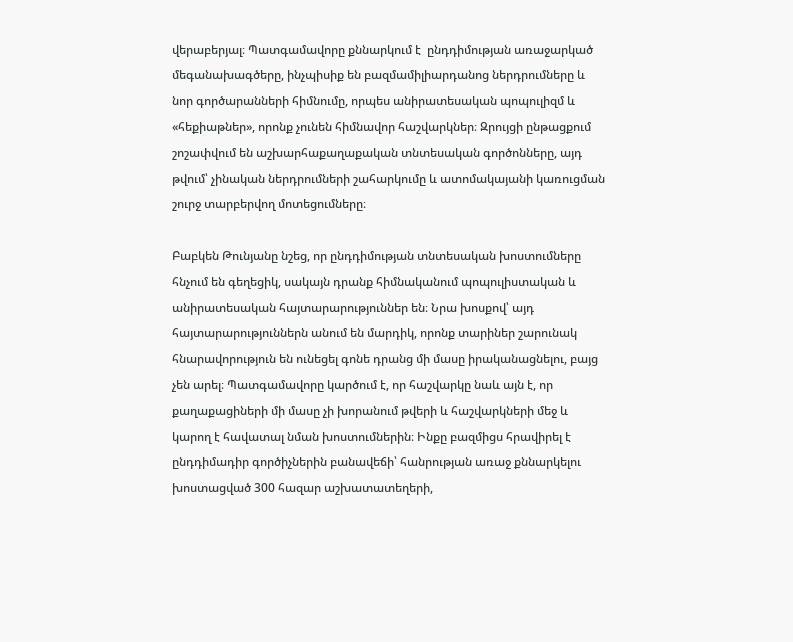վերաբերյալ։ Պատգամավորը քննարկում է  ընդդիմության առաջարկած մեգանախագծերը, ինչպիսիք են բազմամիլիարդանոց ներդրումները և նոր գործարանների հիմնումը, որպես անիրատեսական պոպուլիզմ և «հեքիաթներ», որոնք չունեն հիմնավոր հաշվարկներ։ Զրույցի ընթացքում շոշափվում են աշխարհաքաղաքական տնտեսական գործոնները, այդ թվում՝ չինական ներդրումների շահարկումը և ատոմակայանի կառուցման շուրջ տարբերվող մոտեցումները։

Բաբկեն Թունյանը նշեց, որ ընդդիմության տնտեսական խոստումները հնչում են գեղեցիկ, սակայն դրանք հիմնականում պոպուլիստական և անիրատեսական հայտարարություններ են։ Նրա խոսքով՝ այդ հայտարարություններն անում են մարդիկ, որոնք տարիներ շարունակ հնարավորություն են ունեցել գոնե դրանց մի մասը իրականացնելու, բայց չեն արել։ Պատգամավորը կարծում է, որ հաշվարկը նաև այն է, որ քաղաքացիների մի մասը չի խորանում թվերի և հաշվարկների մեջ և կարող է հավատալ նման խոստումներին։ Ինքը բազմիցս հրավիրել է ընդդիմադիր գործիչներին բանավեճի՝ հանրության առաջ քննարկելու խոստացված 300 հազար աշխատատեղերի,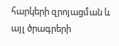հարկերի զրոյացման և այլ ծրագրերի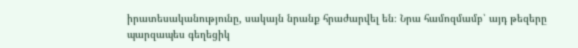իրատեսականությունը, սակայն նրանք հրաժարվել են։ Նրա համոզմամբ՝ այդ թեզերը պարզապես գեղեցիկ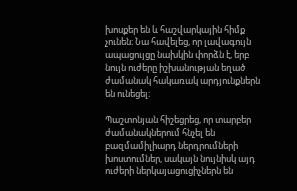խոսքեր են և հաշվարկային հիմք չունեն։ Նա հավելեց, որ լավագույն ապացույցը նախկին փորձն է, երբ նույն ուժերը իշխանության եղած ժամանակ հակառակ արդյունքներն են ունեցել։

Պաշտոնյան հիշեցրեց, որ տարբեր ժամանակներում հնչել են բազմամիլիարդ ներդրումների խոստումներ, սակայն նույնիսկ այդ ուժերի ներկայացուցիչներն են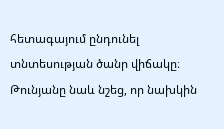հետագայում ընդունել տնտեսության ծանր վիճակը։ Թունյանը նաև նշեց, որ նախկին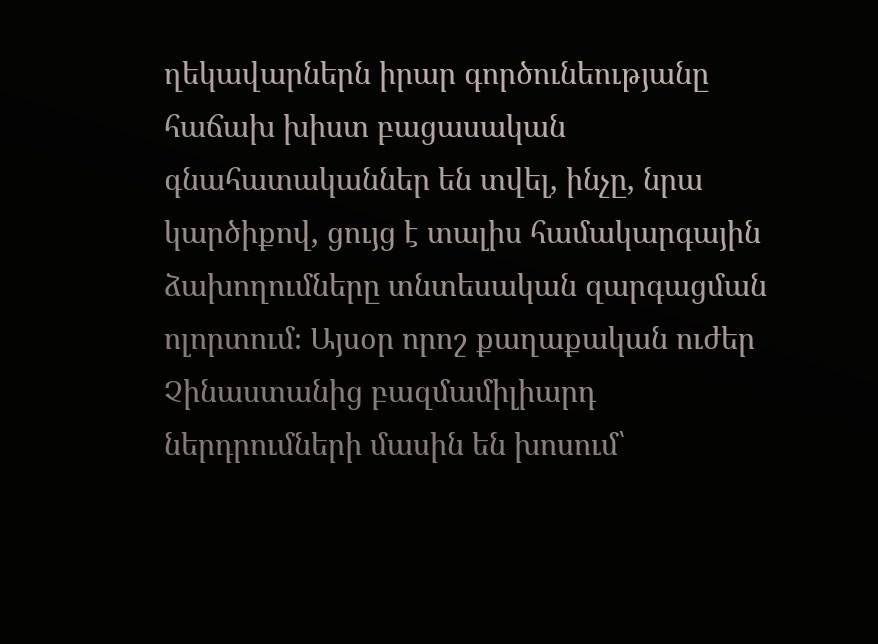ղեկավարներն իրար գործունեությանը հաճախ խիստ բացասական գնահատականներ են տվել, ինչը, նրա կարծիքով, ցույց է տալիս համակարգային ձախողումները տնտեսական զարգացման ոլորտում։ Այսօր որոշ քաղաքական ուժեր Չինաստանից բազմամիլիարդ ներդրումների մասին են խոսում՝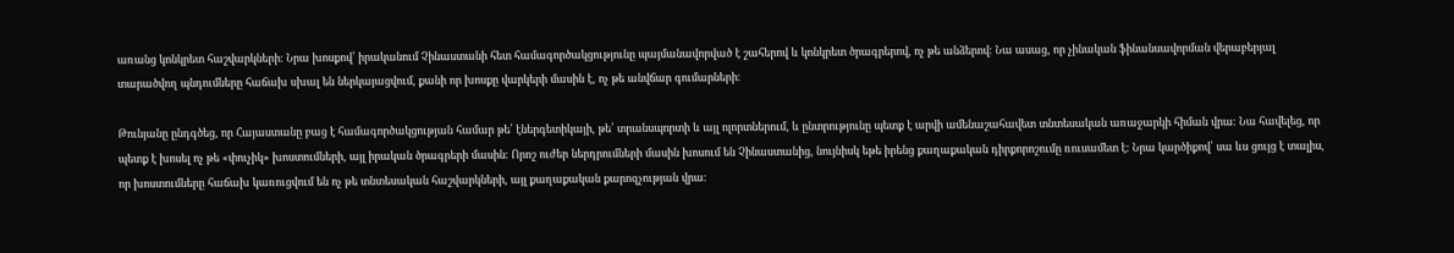առանց կոնկրետ հաշվարկների։ Նրա խոսքով՝ իրականում Չինաստանի հետ համագործակցությունը պայմանավորված է շահերով և կոնկրետ ծրագրերով, ոչ թե անձերով։ Նա ասաց, որ չինական ֆինանսավորման վերաբերյալ տարածվող պնդումները հաճախ սխալ են ներկայացվում, քանի որ խոսքը վարկերի մասին է, ոչ թե անվճար գումարների։

Թունյանը ընդգծեց, որ Հայաստանը բաց է համագործակցության համար թե՛ էներգետիկայի, թե՛ տրանսպորտի և այլ ոլորտներում, և ընտրությունը պետք է արվի ամենաշահավետ տնտեսական առաջարկի հիման վրա։ Նա հավելեց, որ պետք է խոսել ոչ թե «փուչիկ» խոստումների, այլ իրական ծրագրերի մասին։ Որոշ ուժեր ներդրումների մասին խոսում են Չինաստանից, նույնիսկ եթե իրենց քաղաքական դիրքորոշումը ռուսամետ է։ Նրա կարծիքով՝ սա ևս ցույց է տալիս, որ խոստումները հաճախ կառուցվում են ոչ թե տնտեսական հաշվարկների, այլ քաղաքական քարոզչության վրա։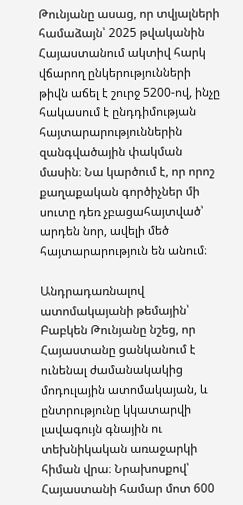Թունյանը ասաց, որ տվյալների համաձայն՝ 2025 թվականին Հայաստանում ակտիվ հարկ վճարող ընկերությունների թիվն աճել է շուրջ 5200-ով, ինչը հակասում է ընդդիմության հայտարարություններին զանգվածային փակման մասին։ Նա կարծում է, որ որոշ քաղաքական գործիչներ մի սուտը դեռ չբացահայտված՝ արդեն նոր, ավելի մեծ հայտարարություն են անում։

Անդրադառնալով ատոմակայանի թեմային՝ Բաբկեն Թունյանը նշեց, որ Հայաստանը ցանկանում է ունենալ ժամանակակից մոդուլային ատոմակայան, և ընտրությունը կկատարվի լավագույն գնային ու տեխնիկական առաջարկի հիման վրա։ Նրախոսքով՝ Հայաստանի համար մոտ 600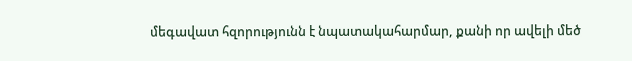մեգավատ հզորությունն է նպատակահարմար, քանի որ ավելի մեծ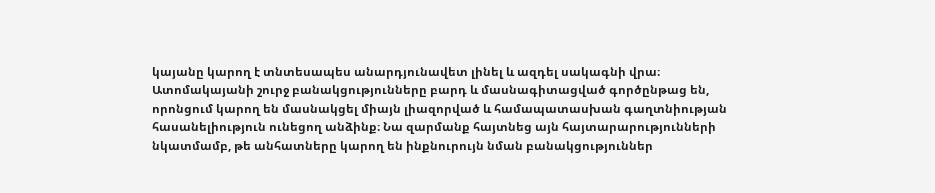կայանը կարող է տնտեսապես անարդյունավետ լինել և ազդել սակագնի վրա։ Ատոմակայանի շուրջ բանակցությունները բարդ և մասնագիտացված գործընթաց են, որոնցում կարող են մասնակցել միայն լիազորված և համապատասխան գաղտնիության հասանելիություն ունեցող անձինք։ Նա զարմանք հայտնեց այն հայտարարությունների նկատմամբ, թե անհատները կարող են ինքնուրույն նման բանակցություններ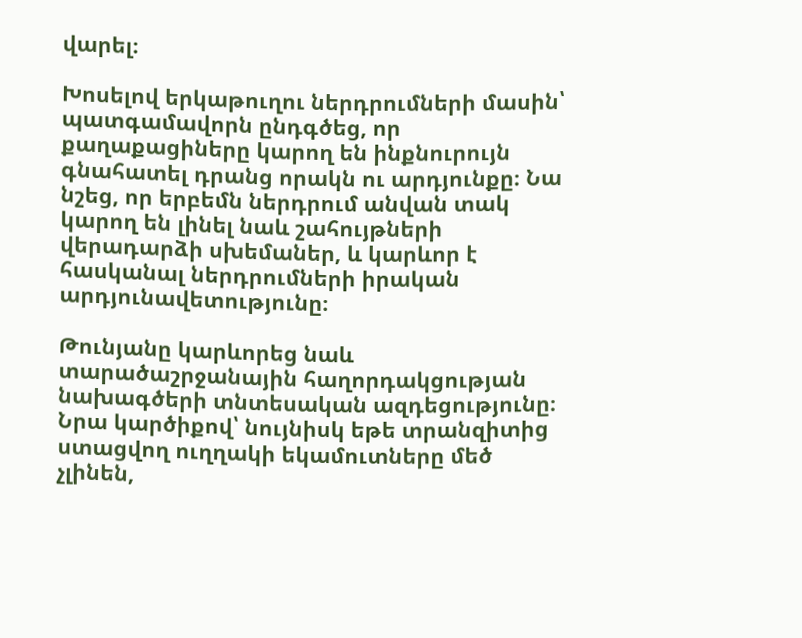վարել։

Խոսելով երկաթուղու ներդրումների մասին՝ պատգամավորն ընդգծեց, որ քաղաքացիները կարող են ինքնուրույն գնահատել դրանց որակն ու արդյունքը։ Նա նշեց, որ երբեմն ներդրում անվան տակ կարող են լինել նաև շահույթների վերադարձի սխեմաներ, և կարևոր է հասկանալ ներդրումների իրական արդյունավետությունը։

Թունյանը կարևորեց նաև տարածաշրջանային հաղորդակցության նախագծերի տնտեսական ազդեցությունը։ Նրա կարծիքով՝ նույնիսկ եթե տրանզիտից ստացվող ուղղակի եկամուտները մեծ չլինեն,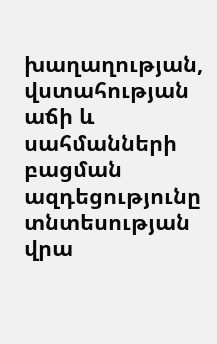խաղաղության, վստահության աճի և սահմանների բացման ազդեցությունը տնտեսության վրա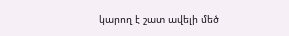կարող է շատ ավելի մեծ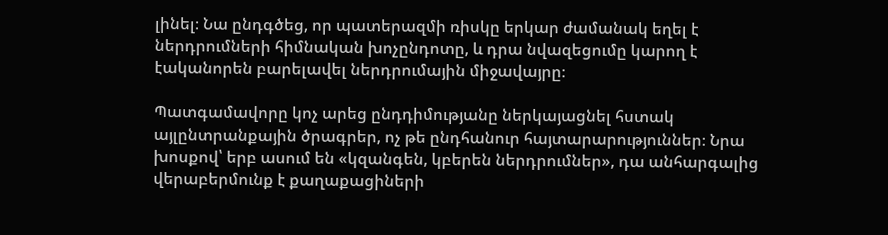լինել։ Նա ընդգծեց, որ պատերազմի ռիսկը երկար ժամանակ եղել է ներդրումների հիմնական խոչընդոտը, և դրա նվազեցումը կարող է էականորեն բարելավել ներդրումային միջավայրը։

Պատգամավորը կոչ արեց ընդդիմությանը ներկայացնել հստակ այլընտրանքային ծրագրեր, ոչ թե ընդհանուր հայտարարություններ։ Նրա խոսքով՝ երբ ասում են «կզանգեն, կբերեն ներդրումներ», դա անհարգալից վերաբերմունք է քաղաքացիների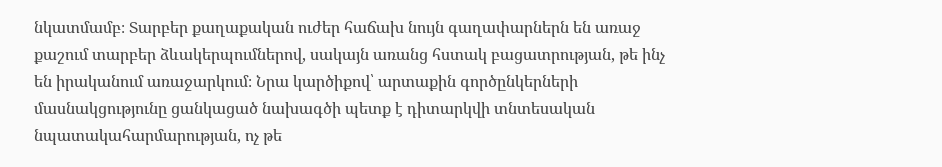նկատմամբ։ Տարբեր քաղաքական ուժեր հաճախ նույն գաղափարներն են առաջ քաշում տարբեր ձևակերպումներով, սակայն առանց հստակ բացատրության, թե ինչ են իրականում առաջարկում։ Նրա կարծիքով՝ արտաքին գործընկերների մասնակցությունը ցանկացած նախագծի պետք է դիտարկվի տնտեսական նպատակահարմարության, ոչ թե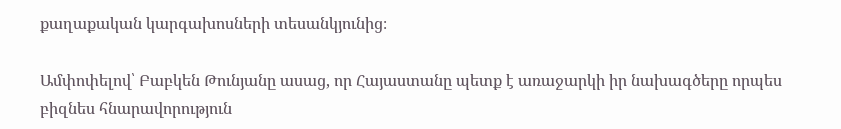քաղաքական կարգախոսների տեսանկյունից։

Ամփոփելով՝ Բաբկեն Թունյանը ասաց, որ Հայաստանը պետք է առաջարկի իր նախագծերը որպես բիզնես հնարավորություն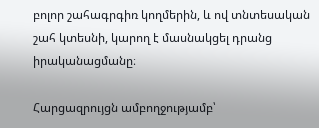բոլոր շահագրգիռ կողմերին, և ով տնտեսական շահ կտեսնի, կարող է մասնակցել դրանց իրականացմանը։

Հարցազրույցն ամբողջությամբ՝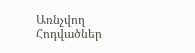Առնչվող Հոդվածներ